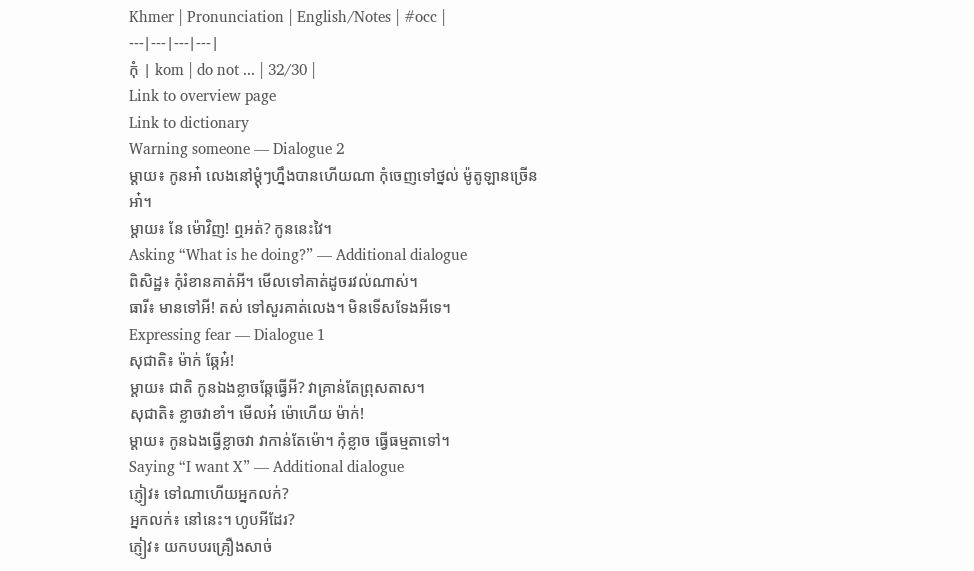Khmer | Pronunciation | English/Notes | #occ |
---|---|---|---|
កុំ | kom | do not ... | 32/30 |
Link to overview page
Link to dictionary
Warning someone — Dialogue 2
ម្ដាយ៖ កូនអា៎ លេងនៅម្ដុំៗហ្នឹងបានហើយណា កុំចេញទៅថ្នល់ ម៉ូតូឡានច្រើនអា៎។
ម្ដាយ៖ នែ ម៉ោវិញ! ឮអត់? កូននេះវៃ។
Asking “What is he doing?” — Additional dialogue
ពិសិដ្ឋ៖ កុំរំខានគាត់អី។ មើលទៅគាត់ដូចរវល់ណាស់។
ធារី៖ មានទៅអី! តស់ ទៅសួរគាត់លេង។ មិនទើសទែងអីទេ។
Expressing fear — Dialogue 1
សុជាតិ៖ ម៉ាក់ ឆ្កែអ៎!
ម្ដាយ៖ ជាតិ កូនឯងខ្លាចឆ្កែធ្វើអី? វាគ្រាន់តែព្រុសតាស។
សុជាតិ៖ ខ្លាចវាខាំ។ មើលអ៎ ម៉ោហើយ ម៉ាក់!
ម្ដាយ៖ កូនឯងធ្វើខ្លាចវា វាកាន់តែម៉ោ។ កុំខ្លាច ធ្វើធម្មតាទៅ។
Saying “I want X” — Additional dialogue
ភ្ញៀវ៖ ទៅណាហើយអ្នកលក់?
អ្នកលក់៖ នៅនេះ។ ហូបអីដែរ?
ភ្ញៀវ៖ យកបបរគ្រឿងសាច់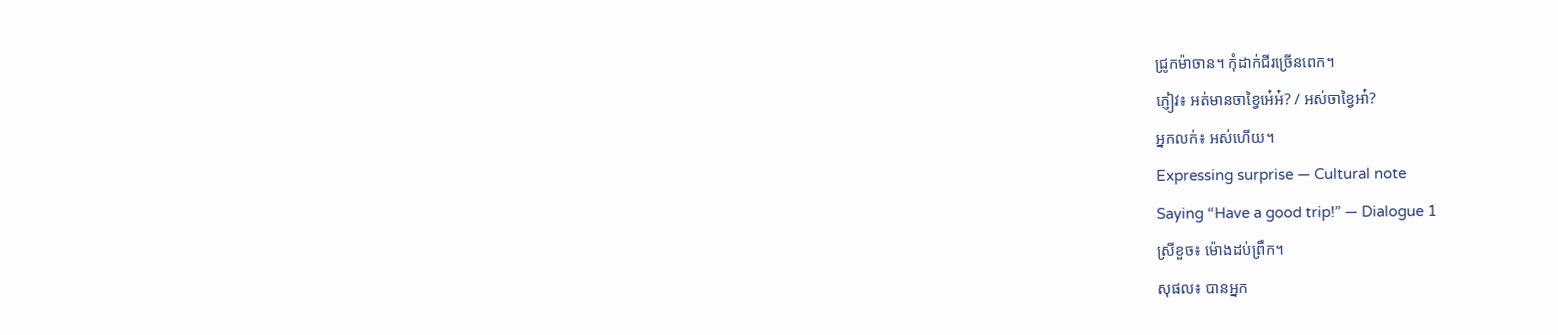ជ្រូកម៉ាចាន។ កុំដាក់ជីរច្រើនពេក។
ភ្ញៀវ៖ អត់មានចាខ្វៃអេ៎អ៎? / អស់ចាខ្វៃអា៎?
អ្នកលក់៖ អស់ហើយ។
Expressing surprise — Cultural note
Saying “Have a good trip!” — Dialogue 1
ស្រីខួច៖ ម៉ោងដប់ព្រឹក។
សុផល៖ បានអ្នក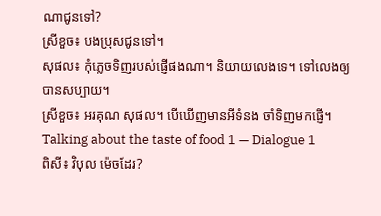ណាជូនទៅ?
ស្រីខួច៖ បងប្រុសជូនទៅ។
សុផល៖ កុំភ្លេចទិញរបស់ផ្ញើផងណា។ និយាយលេងទេ។ ទៅលេងឲ្យបានសប្បាយ។
ស្រីខួច៖ អរគុណ សុផល។ បើឃើញមានអីទំនង ចាំទិញមកផ្ញើ។
Talking about the taste of food 1 — Dialogue 1
ពិសី៖ វិបុល ម៉េចដែរ?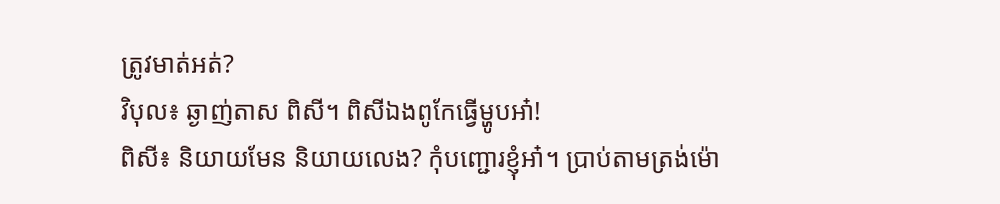ត្រូវមាត់អត់?
វិបុល៖ ឆ្ងាញ់តាស ពិសី។ ពិសីឯងពូកែធ្វើម្ហូបអា៎!
ពិសី៖ និយាយមែន និយាយលេង? កុំបញ្ជោរខ្ញុំអា៎។ ប្រាប់តាមត្រង់ម៉ោ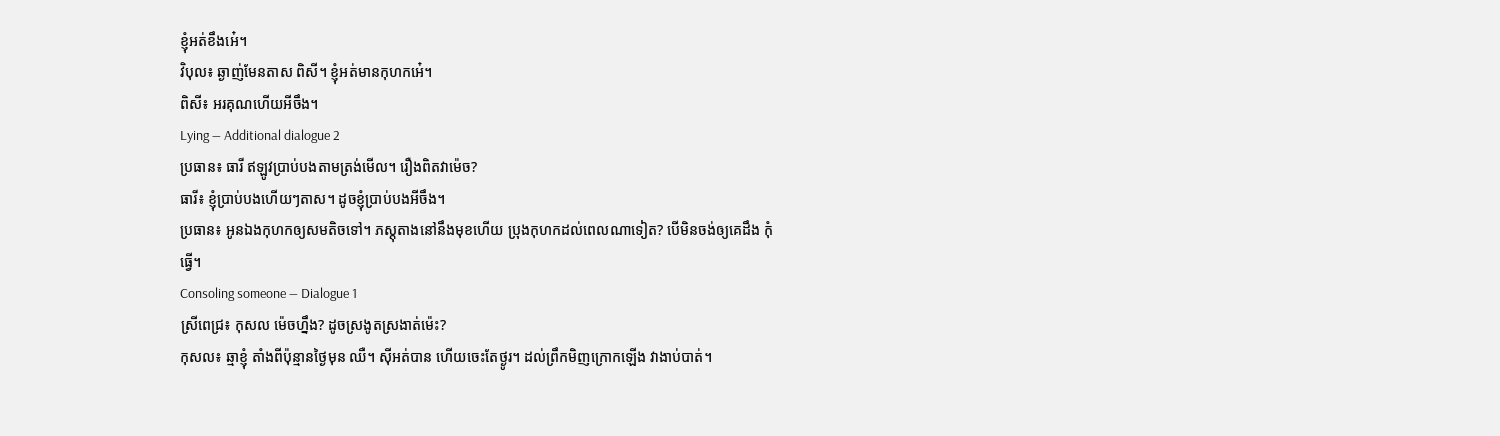ខ្ញុំអត់ខឹងអេ៎។
វិបុល៖ ឆ្ងាញ់មែនតាស ពិសី។ ខ្ញុំអត់មានកុហកអេ៎។
ពិសី៖ អរគុណហើយអីចឹង។
Lying — Additional dialogue 2
ប្រធាន៖ ធារី ឥឡូវប្រាប់បងតាមត្រង់មើល។ រឿងពិតវាម៉េច?
ធារី៖ ខ្ញុំប្រាប់បងហើយៗតាស។ ដូចខ្ញុំប្រាប់បងអីចឹង។
ប្រធាន៖ អូនឯងកុហកឲ្យសមតិចទៅ។ ភស្តុតាងនៅនឹងមុខហើយ ប្រុងកុហកដល់ពេលណាទៀត? បើមិនចង់ឲ្យគេដឹង កុំធ្វើ។
Consoling someone — Dialogue 1
ស្រីពេជ្រ៖ កុសល ម៉េចហ្នឹង? ដូចស្រងូតស្រងាត់ម៉េះ?
កុសល៖ ឆ្មាខ្ញុំ តាំងពីប៉ុន្មានថ្ងៃមុន ឈឺ។ ស៊ីអត់បាន ហើយចេះតែថ្ងូរ។ ដល់ព្រឹកមិញក្រោកឡើង វាងាប់បាត់។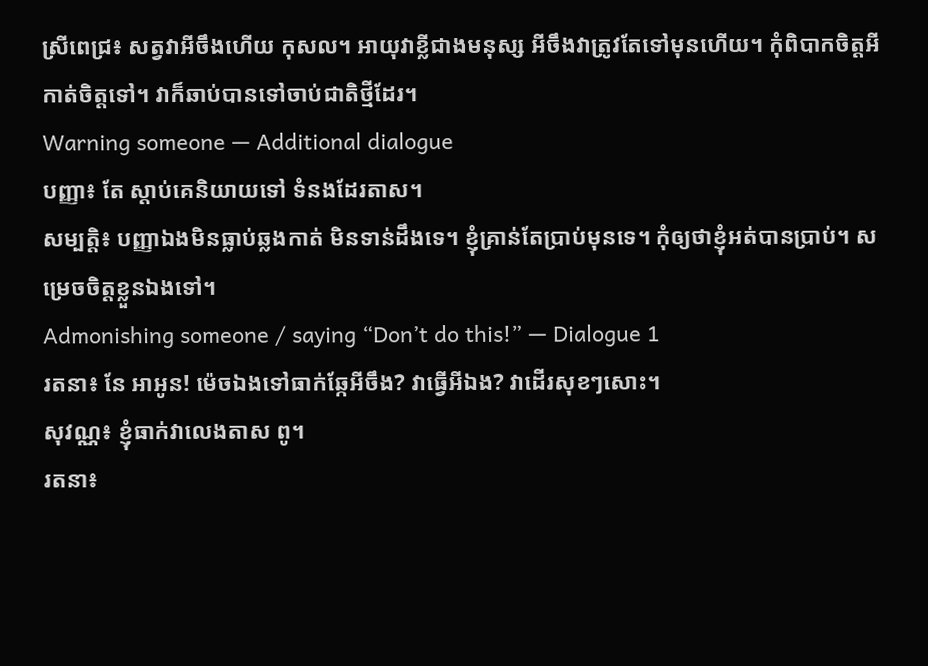ស្រីពេជ្រ៖ សត្វវាអីចឹងហើយ កុសល។ អាយុវាខ្លីជាងមនុស្ស អីចឹងវាត្រូវតែទៅមុនហើយ។ កុំពិបាកចិត្តអី កាត់ចិត្តទៅ។ វាក៏ឆាប់បានទៅចាប់ជាតិថ្មីដែរ។
Warning someone — Additional dialogue
បញ្ញា៖ តែ ស្ដាប់គេនិយាយទៅ ទំនងដែរតាស។
សម្បត្តិ៖ បញ្ញាឯងមិនធ្លាប់ឆ្លងកាត់ មិនទាន់ដឹងទេ។ ខ្ញុំគ្រាន់តែប្រាប់មុនទេ។ កុំឲ្យថាខ្ញុំអត់បានប្រាប់។ សម្រេចចិត្តខ្លួនឯងទៅ។
Admonishing someone / saying “Don’t do this!” — Dialogue 1
រតនា៖ នែ អាអូន! ម៉េចឯងទៅធាក់ឆ្កែអីចឹង? វាធ្វើអីឯង? វាដើរសុខៗសោះ។
សុវណ្ណ៖ ខ្ញុំធាក់វាលេងតាស ពូ។
រតនា៖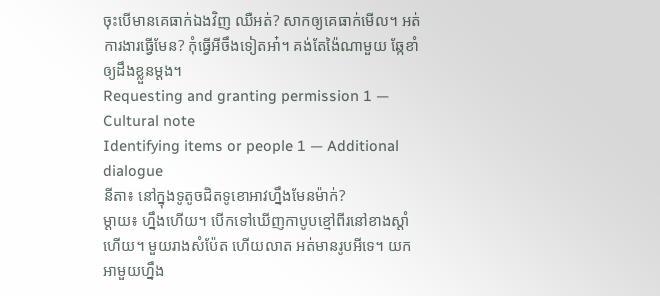ចុះបើមានគេធាក់ឯងវិញ ឈឺអត់? សាកឲ្យគេធាក់មើល។ អត់ការងារធ្វើមែន? កុំធ្វើអីចឹងទៀតអា៎។ គង់តែង៉ៃណាមួយ ឆ្កែខាំឲ្យដឹងខ្លួនម្ដង។
Requesting and granting permission 1 — Cultural note
Identifying items or people 1 — Additional dialogue
នីតា៖ នៅក្នុងទូតូចជិតទូខោអាវហ្នឹងមែនម៉ាក់?
ម្ដាយ៖ ហ្នឹងហើយ។ បើកទៅឃើញកាបូបខ្មៅពីរនៅខាងស្ដាំហើយ។ មួយរាងសំប៉ែត ហើយលាត អត់មានរូបអីទេ។ យកអាមួយហ្នឹង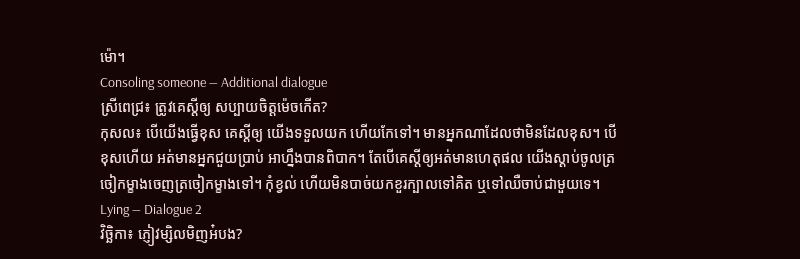ម៉ោ។
Consoling someone — Additional dialogue
ស្រីពេជ្រ៖ ត្រូវគេស្ដីឲ្យ សប្បាយចិត្តម៉េចកើត?
កុសល៖ បើយើងធ្វើខុស គេស្ដីឲ្យ យើងទទួលយក ហើយកែទៅ។ មានអ្នកណាដែលថាមិនដែលខុស។ បើខុសហើយ អត់មានអ្នកជួយប្រាប់ អាហ្នឹងបានពិបាក។ តែបើគេស្ដីឲ្យអត់មានហេតុផល យើងស្ដាប់ចូលត្រចៀកម្ខាងចេញត្រចៀកម្ខាងទៅ។ កុំខ្វល់ ហើយមិនបាច់យកខួរក្បាលទៅគិត ឬទៅឈឺចាប់ជាមួយទេ។
Lying — Dialogue 2
វិច្ឆិកា៖ ភ្ញៀវម្សិលមិញអ៎បង?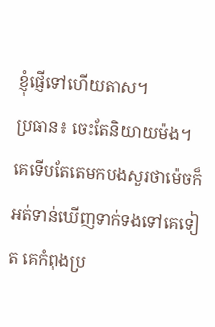ខ្ញុំផ្ញើទៅហើយតាស។
ប្រធាន៖ ចេះតែនិយាយម៉ង។ គេទើបតែតេមកបងសួរថាម៉េចក៏អត់ទាន់ឃើញទាក់ទងទៅគេទៀត គេកំពុងប្រ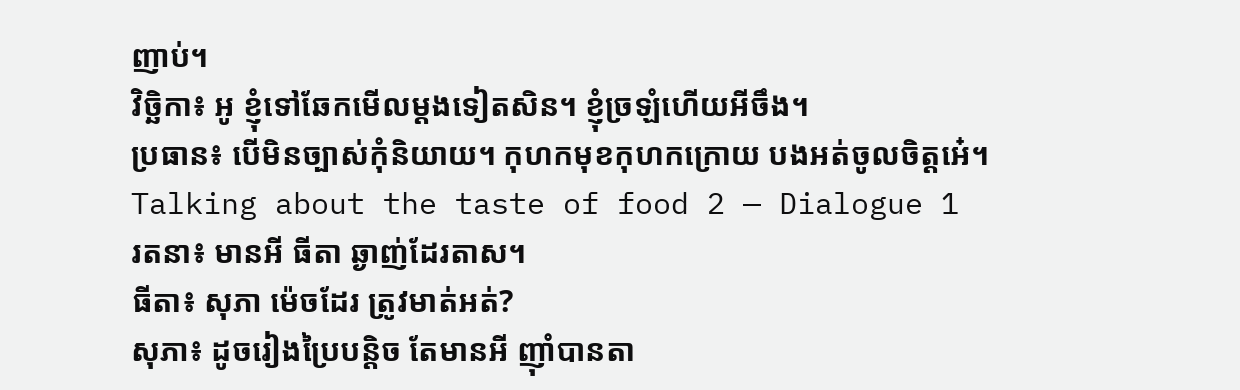ញាប់។
វិច្ឆិកា៖ អូ ខ្ញុំទៅឆែកមើលម្ដងទៀតសិន។ ខ្ញុំច្រឡំហើយអីចឹង។
ប្រធាន៖ បើមិនច្បាស់កុំនិយាយ។ កុហកមុខកុហកក្រោយ បងអត់ចូលចិត្តអេ៎។
Talking about the taste of food 2 — Dialogue 1
រតនា៖ មានអី ធីតា ឆ្ងាញ់ដែរតាស។
ធីតា៖ សុភា ម៉េចដែរ ត្រូវមាត់អត់?
សុភា៖ ដូចរៀងប្រៃបន្តិច តែមានអី ញ៉ាំបានតា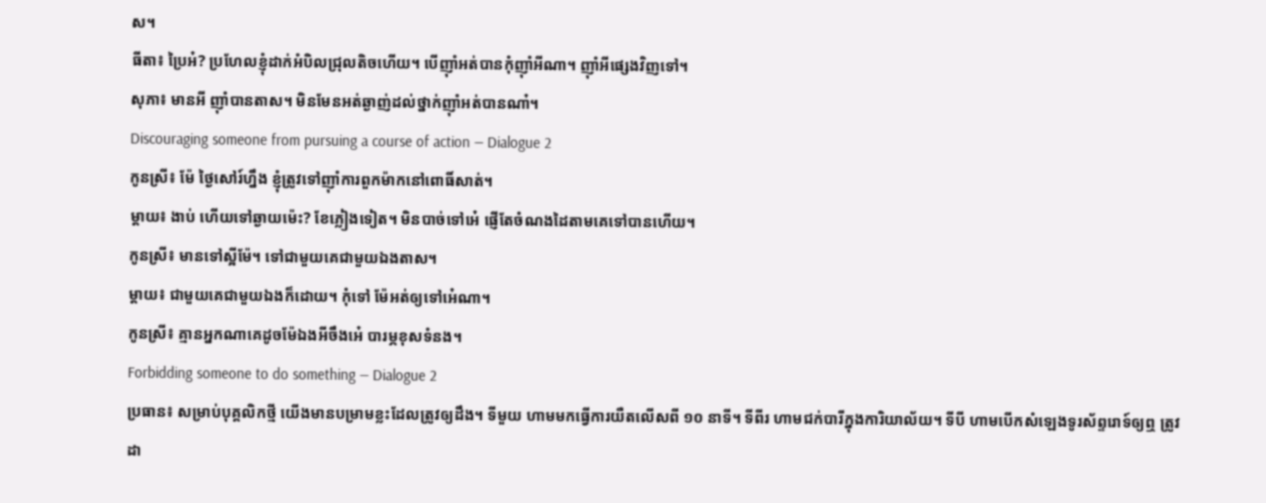ស។
ធីតា៖ ប្រៃអ៎? ប្រហែលខ្ញុំដាក់អំបិលជ្រុលតិចហើយ។ បើញ៉ាំអត់បានកុំញ៉ាំអីណា។ ញ៉ាំអីផ្សេងវិញទៅ។
សុភា៖ មានអី ញ៉ាំបានតាស។ មិនមែនអត់ឆ្ងាញ់ដល់ថ្នាក់ញ៉ាំអត់បានណា៎។
Discouraging someone from pursuing a course of action — Dialogue 2
កូនស្រី៖ ម៉ែ ថ្ងៃសៅរ៍ហ្នឹង ខ្ញុំត្រូវទៅញ៉ាំការពួកម៉ាកនៅពោធិ៍សាត់។
ម្ដាយ៖ ងាប់ ហើយទៅឆ្ងាយម៉េះ? ខែភ្លៀងទៀត។ មិនបាច់ទៅអេ៎ ផ្ញើតែចំណងដៃតាមគេទៅបានហើយ។
កូនស្រី៖ មានទៅស្អីម៉ែ។ ទៅជាមួយគេជាមួយឯងតាស។
ម្ដាយ៖ ជាមួយគេជាមួយឯងក៏ដោយ។ កុំទៅ ម៉ែអត់ឲ្យទៅអេ៎ណា។
កូនស្រី៖ គ្មានអ្នកណាគេដូចម៉ែឯងអីចឹងអេ៎ បារម្ភខុសទំនង។
Forbidding someone to do something — Dialogue 2
ប្រធាន៖ សម្រាប់បុគ្គលិកថ្មី យើងមានបម្រាមខ្លះដែលត្រូវឲ្យដឹង។ ទីមួយ ហាមមកធ្វើការយឺតលើសពី ១០ នាទី។ ទីពីរ ហាមជក់បារីក្នុងការិយាល័យ។ ទីបី ហាមបើកសំឡេងទូរស័ព្ទរោទ៍ឲ្យឮ ត្រូវដា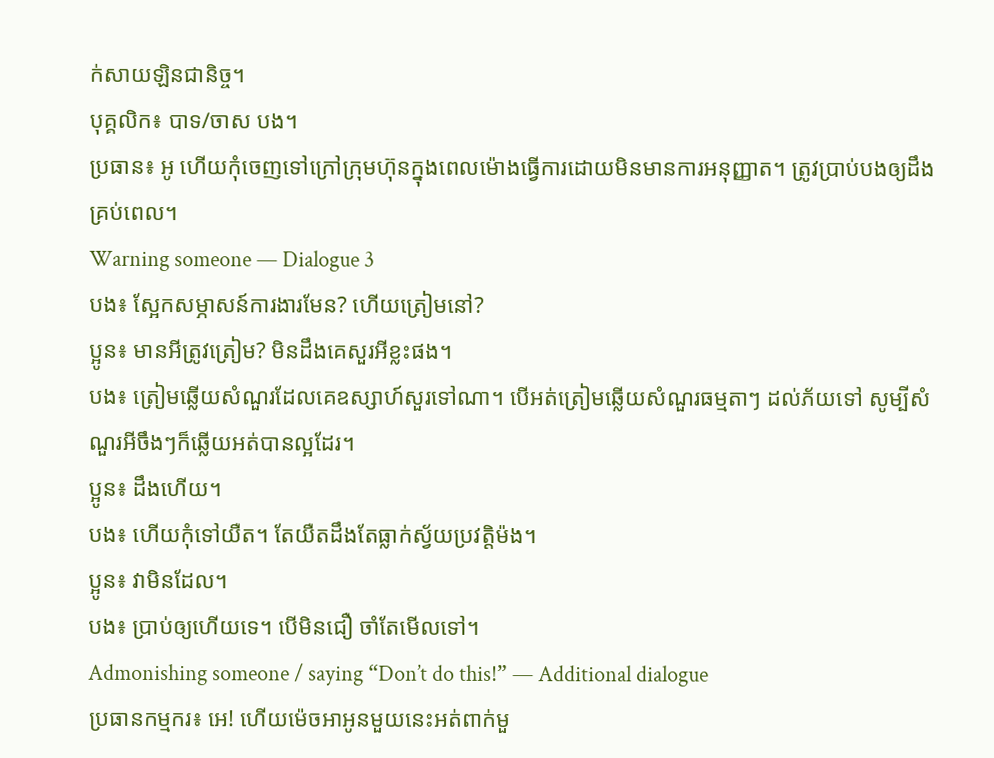ក់សាយឡិនជានិច្ច។
បុគ្គលិក៖ បាទ/ចាស បង។
ប្រធាន៖ អូ ហើយកុំចេញទៅក្រៅក្រុមហ៊ុនក្នុងពេលម៉ោងធ្វើការដោយមិនមានការអនុញ្ញាត។ ត្រូវប្រាប់បងឲ្យដឹងគ្រប់ពេល។
Warning someone — Dialogue 3
បង៖ ស្អែកសម្ភាសន៍ការងារមែន? ហើយត្រៀមនៅ?
ប្អូន៖ មានអីត្រូវត្រៀម? មិនដឹងគេសួរអីខ្លះផង។
បង៖ ត្រៀមឆ្លើយសំណួរដែលគេឧស្សាហ៍សួរទៅណា។ បើអត់ត្រៀមឆ្លើយសំណួរធម្មតាៗ ដល់ភ័យទៅ សូម្បីសំណួរអីចឹងៗក៏ឆ្លើយអត់បានល្អដែរ។
ប្អូន៖ ដឹងហើយ។
បង៖ ហើយកុំទៅយឺត។ តែយឺតដឹងតែធ្លាក់ស្វ័យប្រវត្តិម៉ង។
ប្អូន៖ វាមិនដែល។
បង៖ ប្រាប់ឲ្យហើយទេ។ បើមិនជឿ ចាំតែមើលទៅ។
Admonishing someone / saying “Don’t do this!” — Additional dialogue
ប្រធានកម្មករ៖ អេ! ហើយម៉េចអាអូនមួយនេះអត់ពាក់មួ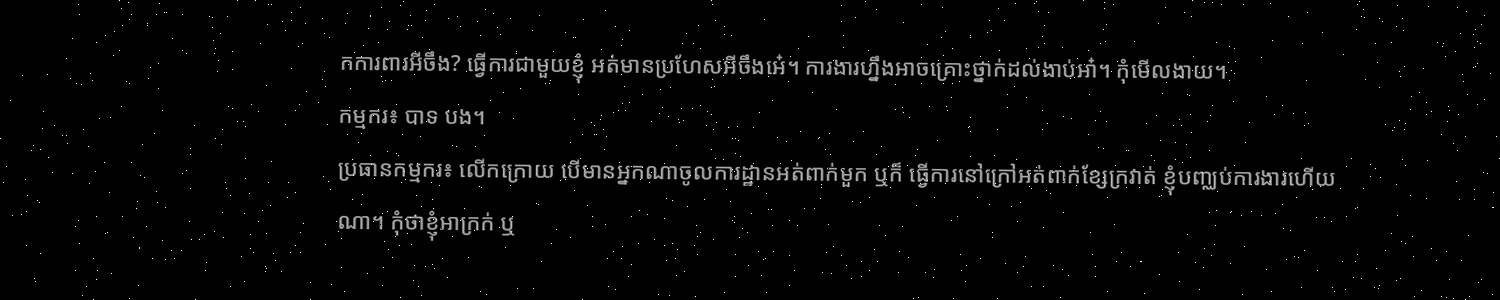កការពារអីចឹង? ធ្វើការជាមួយខ្ញុំ អត់មានប្រហែសអីចឹងអេ៎។ ការងារហ្នឹងអាចគ្រោះថ្នាក់ដល់ងាប់អា៎។ កុំមើលងាយ។
កម្មករ៖ បាទ បង។
ប្រធានកម្មករ៖ លើកក្រោយ បើមានអ្នកណាចូលការដ្ឋានអត់ពាក់មួក ឬក៏ ធ្វើការនៅក្រៅអត់ពាក់ខ្សែក្រវាត់ ខ្ញុំបញ្ឈប់ការងារហើយណា។ កុំថាខ្ញុំអាក្រក់ ឬ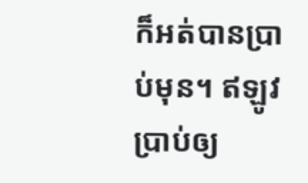ក៏អត់បានប្រាប់មុន។ ឥឡូវប្រាប់ឲ្យ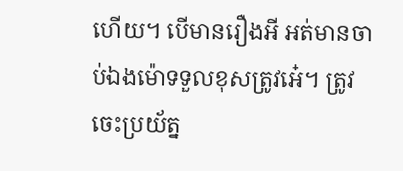ហើយ។ បើមានរឿងអី អត់មានចាប់ឯងម៉ោទទួលខុសត្រូវអេ៎។ ត្រូវចេះប្រយ័ត្ន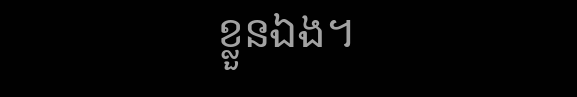ខ្លួនឯង។